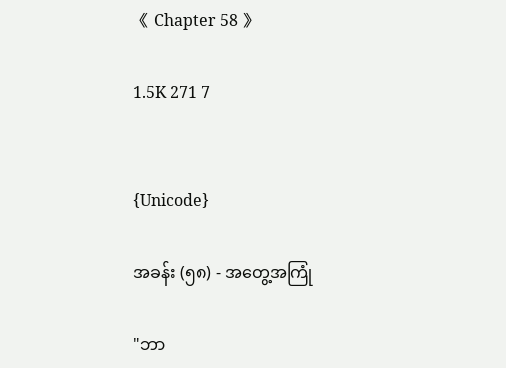《 Chapter 58 》

1.5K 271 7


{Unicode}

အခန်း (၅၈) - အတွေ့အကြုံ

"ဘာ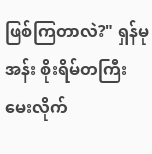ဖြစ်ကြတာလဲ?" ရှန်မုအန်း စိုးရိမ်တကြီး မေးလိုက်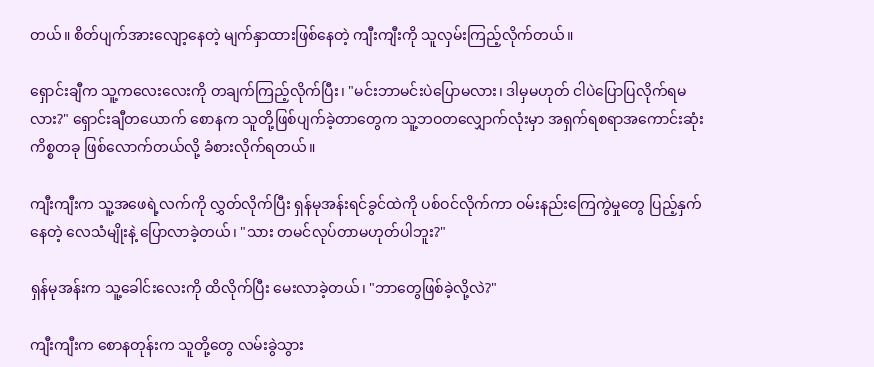တယ်။ စိတ်ပျက်အားလျော့နေတဲ့ မျက်နှာထားဖြစ်နေတဲ့ ကျီးကျီးကို သူလှမ်းကြည့်လိုက်တယ်။

ရှောင်းချီက သူ့ကလေးလေးကို တချက်ကြည့်လိုက်ပြီး၊ "မင်းဘာမင်းပဲပြောမလား၊ ဒါမှမဟုတ် ငါပဲပြောပြလိုက်ရမလား?" ရှောင်းချီတယောက် စောနက သူတို့ဖြစ်ပျက်ခဲ့တာတွေက သူ့ဘဝတလျှောက်လုံးမှာ အရှက်ရစရာအကောင်းဆုံး ကိစ္စတခု ဖြစ်လောက်တယ်လို့ ခံစားလိုက်ရတယ်။

ကျီးကျီးက သူ့အဖေရဲ့လက်ကို လွှတ်လိုက်ပြီး ရှန်မုအန်းရင်ခွင်ထဲကို ပစ်ဝင်လိုက်ကာ ဝမ်းနည်းကြေကွဲမှုတွေ ပြည့်နှက်နေတဲ့ လေသံမျိုးနဲ့ ပြောလာခဲ့တယ်၊ "သား တမင်လုပ်တာမဟုတ်ပါဘူး?"

ရှန်မုအန်းက သူ့ခေါင်းလေးကို ထိလိုက်ပြီး မေးလာခဲ့တယ်၊ "ဘာတွေဖြစ်ခဲ့လို့လဲ?"

ကျီးကျီးက စောနတုန်းက သူတို့တွေ လမ်းခွဲသွား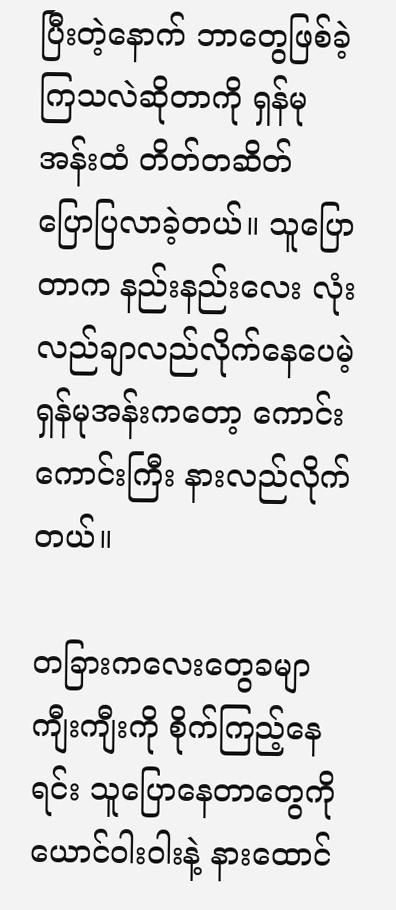ပြီးတဲ့နောက် ဘာတွေဖြစ်ခဲ့ကြသလဲဆိုတာကို ရှန်မုအန်းထံ တိတ်တဆိတ် ပြောပြလာခဲ့တယ်။ သူပြောတာက နည်းနည်းလေး လုံးလည်ချာလည်လိုက်နေပေမဲ့ ရှန်မုအန်းကတော့ ကောင်းကောင်းကြီး နားလည်လိုက်တယ်။

တခြားကလေးတွေခမျာ ကျီးကျီးကို စိုက်ကြည့်နေရင်း သူပြောနေတာတွေကို ယောင်ဝါးဝါးနဲ့ နားထောင်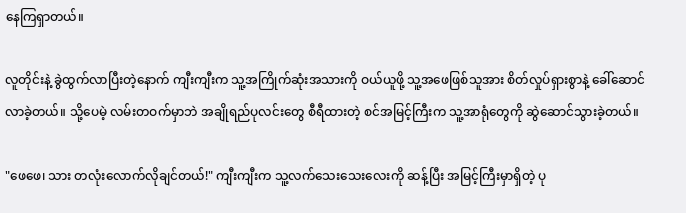နေကြရှာတယ်။

လူတိုင်းနဲ့ ခွဲထွက်လာပြီးတဲ့နောက် ကျီးကျီးက သူ့အကြိုက်ဆုံးအသားကို ဝယ်ယူဖို့ သူ့အဖေဖြစ်သူအား စိတ်လှုပ်ရှားစွာနဲ့ ခေါ်ဆောင်လာခဲ့တယ်။ သို့ပေမဲ့ လမ်းတဝက်မှာဘဲ အချိုရည်ပုလင်းတွေ စီရီထားတဲ့ စင်အမြင့်ကြီးက သူ့အာရုံတွေကို ဆွဲဆောင်သွားခဲ့တယ်။

"ဖေဖေ၊ သား တလုံးလောက်လိုချင်တယ်!" ကျီးကျီးက သူ့လက်သေးသေးလေးကို ဆန့်ပြီး အမြင့်ကြီးမှာရှိတဲ့ ပု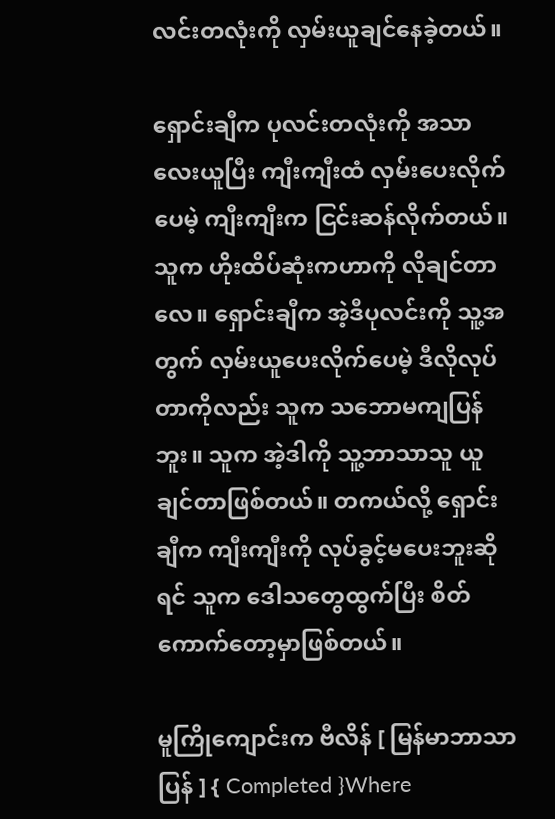လင်းတလုံးကို လှမ်းယူချင်နေခဲ့တယ်။

ရှောင်းချီက ပုလင်းတလုံးကို အသာလေးယူပြီး ကျီးကျီးထံ လှမ်းပေးလိုက်ပေမဲ့ ကျီးကျီးက ငြင်းဆန်လိုက်တယ်။ သူက ဟိုးထိပ်ဆုံးကဟာကို လိုချင်တာလေ။ ရှောင်းချီက အဲ့ဒီပုလင်းကို သူ့အတွက် လှမ်းယူပေးလိုက်ပေမဲ့ ဒီလိုလုပ်တာကိုလည်း သူက သဘောမကျပြန်ဘူး။ သူက အဲ့ဒါကို သူ့ဘာသာသူ ယူချင်တာဖြစ်တယ်။ တကယ်လို့ ရှောင်းချီက ကျီးကျီးကို လုပ်ခွင့်မပေးဘူးဆိုရင် သူက ဒေါသတွေထွက်ပြီး စိတ်ကောက်တော့မှာဖြစ်တယ်။

မူကြိုကျောင်းက ဗီလိန် [ မြန်မာဘာသာပြန် ] { Completed }Where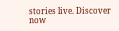stories live. Discover now